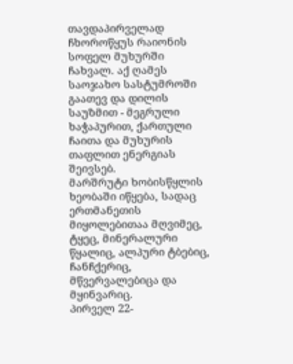თავდაპირველად ჩხოროწყუს რაიონის სოფელ მუხურში ჩახვალ. აქ ღამეს საოჯახო სასტუმროში გაათევ და დილის საუზმით - მეგრული ხაჭაპურით, ქართული ჩაითა და მუხურის თაფლით ენერგიას შეივსებ.
მარშრუტი ხობისწყლის ხეობაში იწყება, სადაც ერთმანეთის მიყოლებითაა მღვიმეც, ტყეც, მინერალური წყალიც, ალპური ტბებიც, ჩანჩქერიც, მწვერვალებიცა და მყინვარიც.
პირველ 22-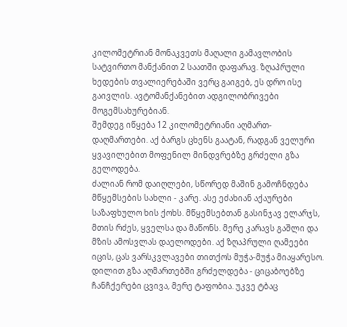კილომეტრიან მონაკვეთს მაღალი გამავლობის სატვირთო მანქანით 2 საათში დაფარავ. ზღაპრული ხედების თვალიერებაში ვერც გაიგებ, ეს დრო ისე გაივლის. ავტომანქანებით ადგილობრივები მოგემსახურებიან.
შემდეგ იწყება 12 კილომეტრიანი აღმართ-დაღმართები. აქ ბარგს ცხენს გაატან, რადგან ველური ყვავილებით მოფენილ მინდვრებზე გრძელი გზა გელოდება.
ძალიან რომ დაიღლები, სწორედ მაშინ გამოჩნდება მწყემსების სახლი - კარე. ასე ეძახიან აქაურები საზაფხულო ხის ქოხს. მწყემსებთან გასინჯავ ელარჯს, მთის რძეს, ყველსა და მაწონს. მერე კარავს გაშლი და მზის ამოსვლას დაელოდები. აქ ზღაპრული ღამეები იცის, ცას ვარსკვლავები თითქოს მუჭა-მუჭა მიაყარესო.
დილით გზა აღმართებში გრძელდება - ციცაბოებზე ჩანჩქერები ცვივა, მერე ტაფობია. უკვე ტბაც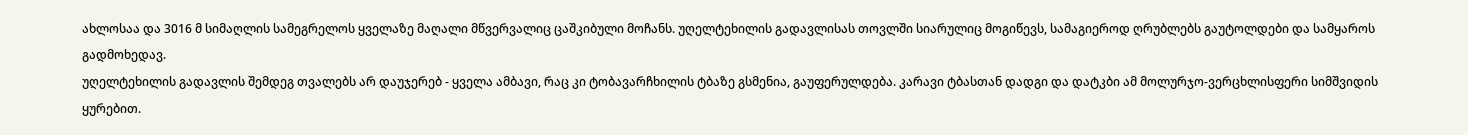ახლოსაა და 3016 მ სიმაღლის სამეგრელოს ყველაზე მაღალი მწვერვალიც ცაშკიბული მოჩანს. უღელტეხილის გადავლისას თოვლში სიარულიც მოგიწევს, სამაგიეროდ ღრუბლებს გაუტოლდები და სამყაროს გადმოხედავ.
უღელტეხილის გადავლის შემდეგ თვალებს არ დაუჯერებ - ყველა ამბავი, რაც კი ტობავარჩხილის ტბაზე გსმენია, გაუფერულდება. კარავი ტბასთან დადგი და დატკბი ამ მოლურჯო-ვერცხლისფერი სიმშვიდის ყურებით.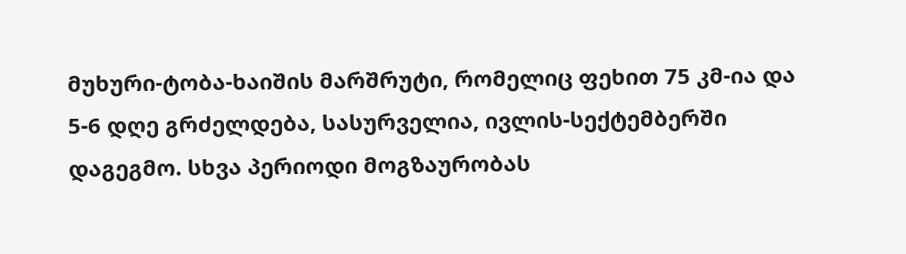მუხური-ტობა-ხაიშის მარშრუტი, რომელიც ფეხით 75 კმ-ია და 5-6 დღე გრძელდება, სასურველია, ივლის-სექტემბერში დაგეგმო. სხვა პერიოდი მოგზაურობას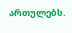ართულებს.